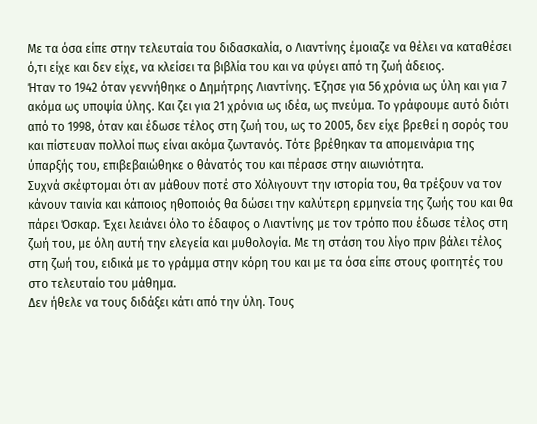Με τα όσα είπε στην τελευταία του διδασκαλία, ο Λιαντίνης έμοιαζε να θέλει να καταθέσει ό,τι είχε και δεν είχε, να κλείσει τα βιβλία του και να φύγει από τη ζωή άδειος.
Ήταν το 1942 όταν γεννήθηκε ο Δημήτρης Λιαντίνης. Έζησε για 56 χρόνια ως ύλη και για 7 ακόμα ως υποψία ύλης. Και ζει για 21 χρόνια ως ιδέα, ως πνεύμα. Το γράφουμε αυτό διότι από το 1998, όταν και έδωσε τέλος στη ζωή του, ως το 2005, δεν είχε βρεθεί η σορός του και πίστευαν πολλοί πως είναι ακόμα ζωντανός. Τότε βρέθηκαν τα απομεινάρια της ύπαρξής του, επιβεβαιώθηκε ο θάνατός του και πέρασε στην αιωνιότητα.
Συχνά σκέφτομαι ότι αν μάθουν ποτέ στο Χόλιγουντ την ιστορία του, θα τρέξουν να τον κάνουν ταινία και κάποιος ηθοποιός θα δώσει την καλύτερη ερμηνεία της ζωής του και θα πάρει Όσκαρ. Έχει λειάνει όλο το έδαφος ο Λιαντίνης με τον τρόπο που έδωσε τέλος στη ζωή του, με όλη αυτή την ελεγεία και μυθολογία. Με τη στάση του λίγο πριν βάλει τέλος στη ζωή του, ειδικά με το γράμμα στην κόρη του και με τα όσα είπε στους φοιτητές του στο τελευταίο του μάθημα.
Δεν ήθελε να τους διδάξει κάτι από την ύλη. Τους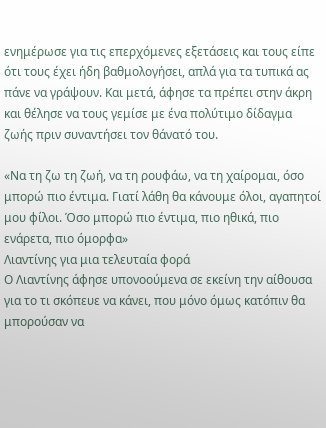ενημέρωσε για τις επερχόμενες εξετάσεις και τους είπε ότι τους έχει ήδη βαθμολογήσει, απλά για τα τυπικά ας πάνε να γράψουν. Και μετά, άφησε τα πρέπει στην άκρη και θέλησε να τους γεμίσε με ένα πολύτιμο δίδαγμα ζωής πριν συναντήσει τον θάνατό του.

«Να τη ζω τη ζωή, να τη ρουφάω, να τη χαίρομαι, όσο μπορώ πιο έντιμα. Γιατί λάθη θα κάνουμε όλοι, αγαπητοί μου φίλοι. Όσο μπορώ πιο έντιμα, πιο ηθικά, πιο ενάρετα, πιο όμορφα»
Λιαντίνης για μια τελευταία φορά
Ο Λιαντίνης άφησε υπονοούμενα σε εκείνη την αίθουσα για το τι σκόπευε να κάνει, που μόνο όμως κατόπιν θα μπορούσαν να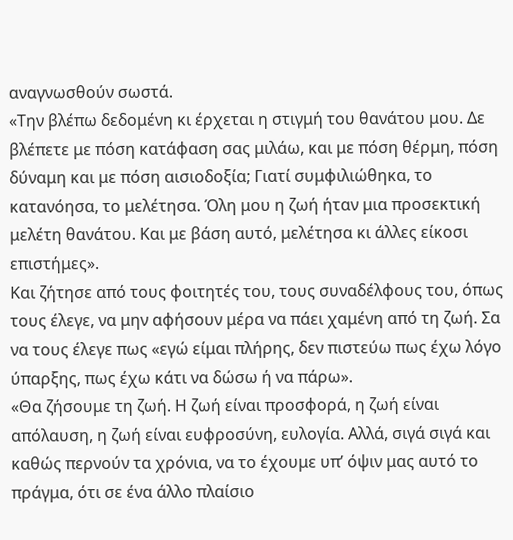αναγνωσθούν σωστά.
«Την βλέπω δεδομένη κι έρχεται η στιγμή του θανάτου μου. Δε βλέπετε με πόση κατάφαση σας μιλάω, και με πόση θέρμη, πόση δύναμη και με πόση αισιοδοξία; Γιατί συμφιλιώθηκα, το κατανόησα, το μελέτησα. Όλη μου η ζωή ήταν μια προσεκτική μελέτη θανάτου. Και με βάση αυτό, μελέτησα κι άλλες είκοσι επιστήμες».
Και ζήτησε από τους φοιτητές του, τους συναδέλφους του, όπως τους έλεγε, να μην αφήσουν μέρα να πάει χαμένη από τη ζωή. Σα να τους έλεγε πως «εγώ είμαι πλήρης, δεν πιστεύω πως έχω λόγο ύπαρξης, πως έχω κάτι να δώσω ή να πάρω».
«Θα ζήσουμε τη ζωή. Η ζωή είναι προσφορά, η ζωή είναι απόλαυση, η ζωή είναι ευφροσύνη, ευλογία. Αλλά, σιγά σιγά και καθώς περνούν τα χρόνια, να το έχουμε υπ’ όψιν μας αυτό το πράγμα, ότι σε ένα άλλο πλαίσιο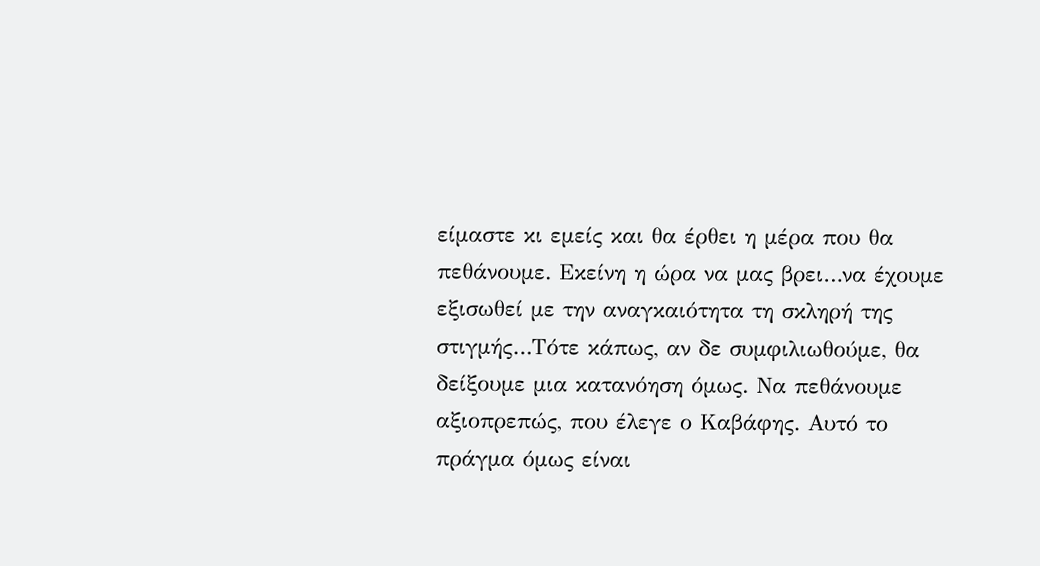είμαστε κι εμείς και θα έρθει η μέρα που θα πεθάνουμε. Εκείνη η ώρα να μας βρει…να έχουμε εξισωθεί με την αναγκαιότητα τη σκληρή της στιγμής…Τότε κάπως, αν δε συμφιλιωθούμε, θα δείξουμε μια κατανόηση όμως. Να πεθάνουμε αξιοπρεπώς, που έλεγε ο Καβάφης. Αυτό το πράγμα όμως είναι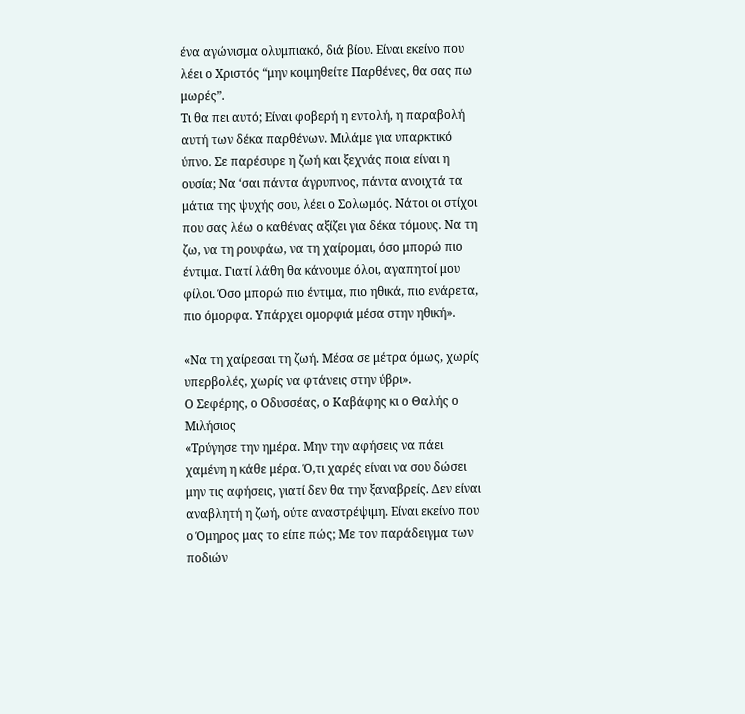ένα αγώνισμα ολυμπιακό, διά βίου. Είναι εκείνο που λέει ο Χριστός “μην κοιμηθείτε Παρθένες, θα σας πω μωρές”.
Τι θα πει αυτό; Είναι φοβερή η εντολή, η παραβολή αυτή των δέκα παρθένων. Μιλάμε για υπαρκτικό ύπνο. Σε παρέσυρε η ζωή και ξεχνάς ποια είναι η ουσία; Να ‘σαι πάντα άγρυπνος, πάντα ανοιχτά τα μάτια της ψυχής σου, λέει ο Σολωμός. Νάτοι οι στίχοι που σας λέω ο καθένας αξίζει για δέκα τόμους. Να τη ζω, να τη ρουφάω, να τη χαίρομαι, όσο μπορώ πιο έντιμα. Γιατί λάθη θα κάνουμε όλοι, αγαπητοί μου φίλοι. Όσο μπορώ πιο έντιμα, πιο ηθικά, πιο ενάρετα, πιο όμορφα. Υπάρχει ομορφιά μέσα στην ηθική».

«Να τη χαίρεσαι τη ζωή. Μέσα σε μέτρα όμως, χωρίς υπερβολές, χωρίς να φτάνεις στην ύβρι».
Ο Σεφέρης, ο Οδυσσέας, ο Καβάφης κι ο Θαλής ο Μιλήσιος
«Τρύγησε την ημέρα. Μην την αφήσεις να πάει χαμένη η κάθε μέρα. Ό,τι χαρές είναι να σου δώσει μην τις αφήσεις, γιατί δεν θα την ξαναβρείς. Δεν είναι αναβλητή η ζωή, ούτε αναστρέψιμη. Είναι εκείνο που ο Όμηρος μας το είπε πώς; Με τον παράδειγμα των ποδιών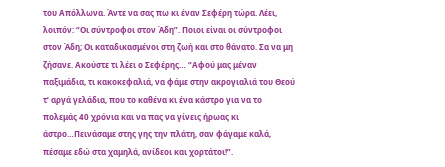του Απόλλωνα. Άντε να σας πω κι έναν Σεφέρη τώρα. Λέει, λοιπόν: “Οι σύντροφοι στον Άδη”. Ποιοι είναι οι σύντροφοι στον Άδη; Οι καταδικασμένοι στη ζωή και στο θάνατο. Σα να μη ζήσανε. Ακούστε τι λέει ο Σεφέρης… “Αφού μας μέναν παξιμάδια, τι κακοκεφαλιά, να φάμε στην ακρογιαλιά του Θεού τ’ αργά γελάδια, που το καθένα κι ένα κάστρο για να το πολεμάς 40 χρόνια και να πας να γίνεις ήρωας κι άστρο…Πεινάσαμε στης γης την πλάτη, σαν φάγαμε καλά, πέσαμε εδώ στα χαμηλά, ανίδεοι και χορτάτοι!”.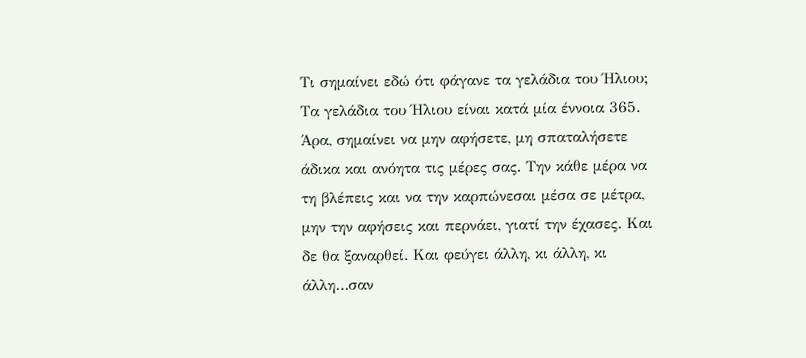Τι σημαίνει εδώ ότι φάγανε τα γελάδια του Ήλιου; Τα γελάδια του Ήλιου είναι κατά μία έννοια 365. Άρα, σημαίνει να μην αφήσετε, μη σπαταλήσετε άδικα και ανόητα τις μέρες σας. Την κάθε μέρα να τη βλέπεις και να την καρπώνεσαι μέσα σε μέτρα, μην την αφήσεις και περνάει, γιατί την έχασες. Και δε θα ξαναρθεί. Και φεύγει άλλη, κι άλλη, κι άλλη…σαν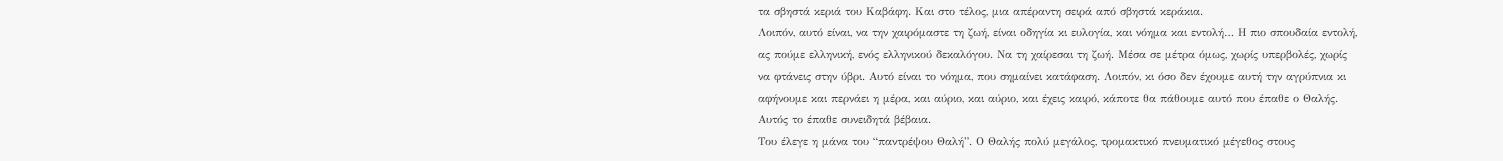τα σβηστά κεριά του Καβάφη. Και στο τέλος, μια απέραντη σειρά από σβηστά κεράκια.
Λοιπόν, αυτό είναι, να την χαιρόμαστε τη ζωή, είναι οδηγία κι ευλογία, και νόημα και εντολή… Η πιο σπουδαία εντολή, ας πούμε ελληνική, ενός ελληνικού δεκαλόγου. Να τη χαίρεσαι τη ζωή. Μέσα σε μέτρα όμως, χωρίς υπερβολές, χωρίς να φτάνεις στην ύβρι. Αυτό είναι το νόημα, που σημαίνει κατάφαση. Λοιπόν, κι όσο δεν έχουμε αυτή την αγρύπνια κι αφήνουμε και περνάει η μέρα, και αύριο, και αύριο, και έχεις καιρό, κάποτε θα πάθουμε αυτό που έπαθε ο Θαλής. Αυτός το έπαθε συνειδητά βέβαια.
Του έλεγε η μάνα του “παντρέψου Θαλή”. Ο Θαλής πολύ μεγάλος, τρομακτικό πνευματικό μέγεθος στους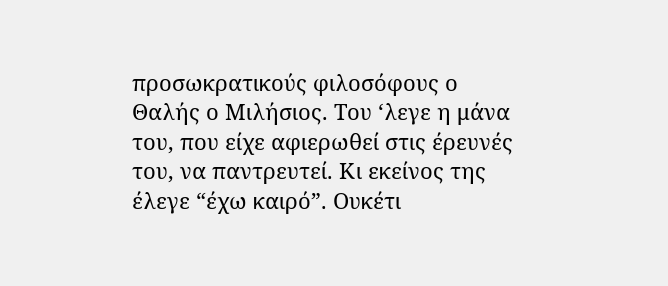προσωκρατικούς φιλοσόφους ο Θαλής ο Μιλήσιος. Του ‘λεγε η μάνα του, που είχε αφιερωθεί στις έρευνές του, να παντρευτεί. Κι εκείνος της έλεγε “έχω καιρό”. Ουκέτι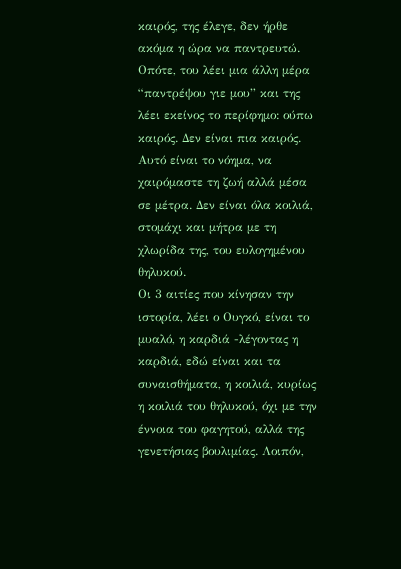καιρός, της έλεγε, δεν ήρθε ακόμα η ώρα να παντρευτώ. Οπότε, του λέει μια άλλη μέρα “παντρέψου γιε μου” και της λέει εκείνος το περίφημο: ούπω καιρός. Δεν είναι πια καιρός. Αυτό είναι το νόημα, να χαιρόμαστε τη ζωή αλλά μέσα σε μέτρα. Δεν είναι όλα κοιλιά, στομάχι και μήτρα με τη χλωρίδα της, του ευλογημένου θηλυκού.
Οι 3 αιτίες που κίνησαν την ιστορία, λέει ο Ουγκό, είναι το μυαλό, η καρδιά -λέγοντας η καρδιά, εδώ είναι και τα συναισθήματα, η κοιλιά, κυρίως η κοιλιά του θηλυκού, όχι με την έννοια του φαγητού, αλλά της γενετήσιας βουλιμίας. Λοιπόν,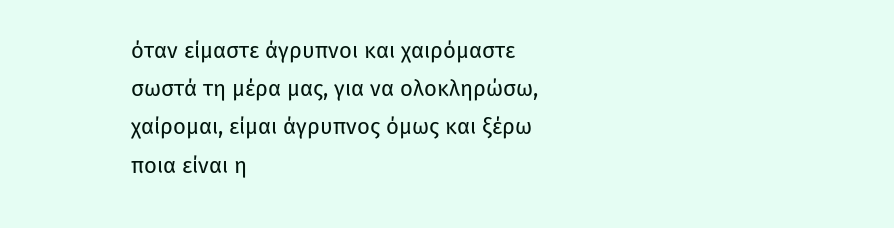όταν είμαστε άγρυπνοι και χαιρόμαστε σωστά τη μέρα μας, για να ολοκληρώσω, χαίρομαι, είμαι άγρυπνος όμως και ξέρω ποια είναι η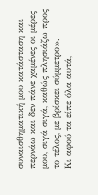συναισθηματική μου κατάσταση και περνάω και δεν πάνε χαμένες οι μέρες μου, σιγά σιγά, καθώς πλησιάζω προς το τέλος, με βρίσκει σύμμετρο».
Κι αφού τα είπε όλα αυτά,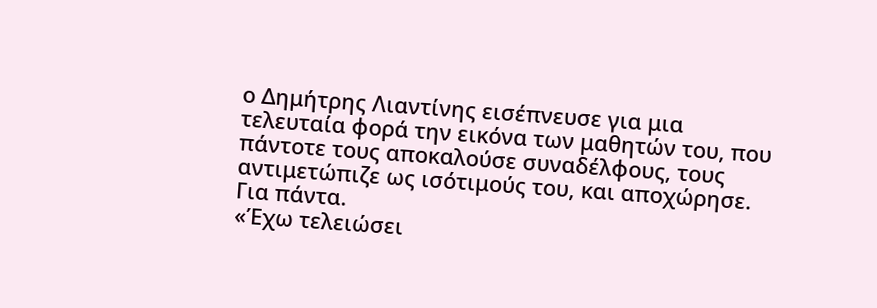ο Δημήτρης Λιαντίνης εισέπνευσε για μια τελευταία φορά την εικόνα των μαθητών του, που πάντοτε τους αποκαλούσε συναδέλφους, τους αντιμετώπιζε ως ισότιμούς του, και αποχώρησε. Για πάντα.
«Έχω τελειώσει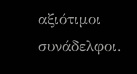αξιότιμοι συνάδελφοι.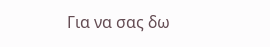Για να σας δω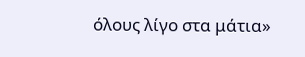όλους λίγο στα μάτια»